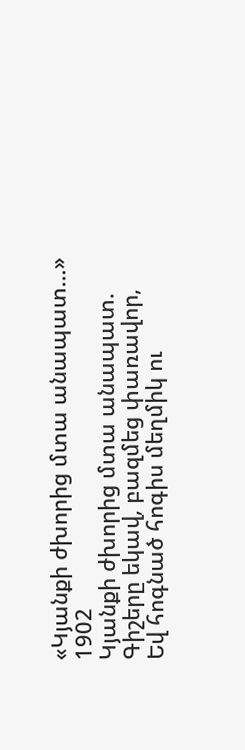«Կյանքի ժխորից մտա անապատ…»
1902
Կյանքի ժխորից մտա անապատ.
Գիշերը եկավ, բազմեց փառավոր,
Եվ հոգնած հոգիս մեղմիկ ու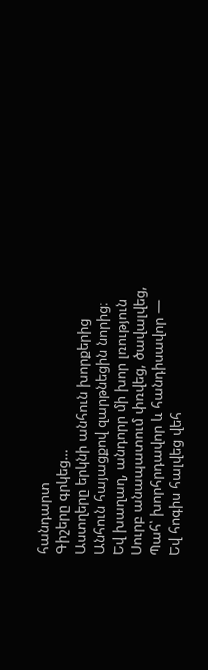հանդարտ
Գիշերը գրկեց…
Աստղերը երկնի անհուն խորքերից
Անհուն հայացքով զարթնեցին նորից։
Եվ խաղաղ, անդորր մի խոր լռություն
Սուրբ անապատում փռվեց, ծավալվեց,
Պահ՝ խորհրդավոր և հանդիսավոր —
Եվ հոգիս հալվեց վեհ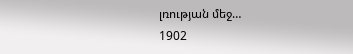լռության մեջ…
1902